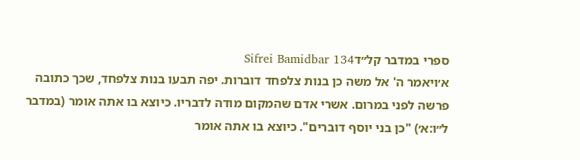ספרי במדבר קל״דSifrei Bamidbar 134
א׳ויאמר ה' אל משה כן בנות צלפחד דוברות. יפה תבעו בנות צלפחד, שכך כתובה פרשה לפני במרום. אשרי אדם שהמקום מודה לדבריו. כיוצא בו אתה אומר (במדבר ל״ו:א׳) "כן בני יוסף דוברים". כיוצא בו אתה אומר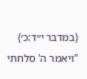(במדבר י״ד:כ׳) "ויאמר ה' סלחתי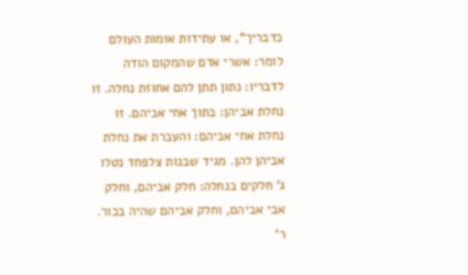כדבריך", או עתידות אומות העולם לומר: אשרי אדם שהמקום הודה לדבריו: נתון תתן להם אחוזת נחלה. זו נחלת אביהן: בתוך אחי אביהם. זו נחלת אחי אביהם: והעברת את נחלת אביהן להן. מגיד שבנות צלפחד נטלו ג' חלקים בנחלה: חלק אביהם, וחלק אבי אביהם, וחלק אביהם שהיה בכור. ר'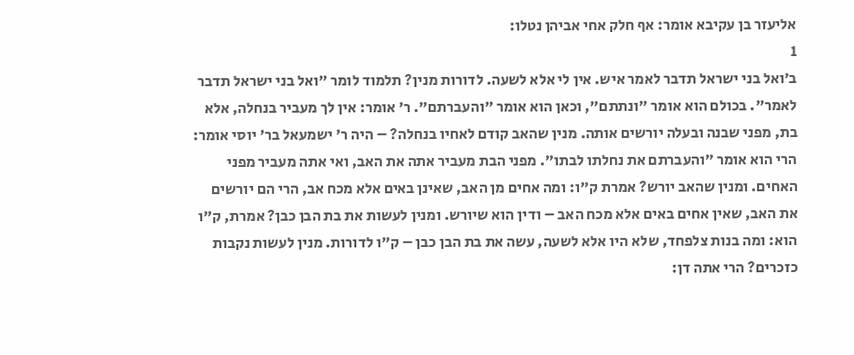אליעזר בן עקיבא אומר: אף חלק אחי אביהן נטלו:
1
ב׳ואל בני ישראל תדבר לאמר איש. אין לי אלא לשעה. לדורות מנין? תלמוד לומר "ואל בני ישראל תדבר לאמר". בכולם הוא אומר "ונתתם", וכאן הוא אומר "והעברתם". ר' אומר: אין לך מעביר בנחלה, אלא בת, מפני שבנה ובעלה יורשים אותה. מנין שהאב קודם לאחיו בנחלה? – היה ר' ישמעאל בר' יוסי אומר: הרי הוא אומר "והעברתם את נחלתו לבתו". מפני הבת מעביר אתה את האב, ואי אתה מעביר מפני האחים. ומנין שהאב יורש? אמרת ק"ו: ומה אחים מן האב, שאינן באים אלא מכח אב, הרי הם יורשים את האב, שאין אחים באים אלא מכח האב – ודין הוא שיורש. ומנין לעשות את בת הבן כבן? אמרת, ק"ו הוא: ומה בנות צלפחד, שלא היו אלא לשעה, עשה את בת הבן כבן – ק"ו לדורות. מנין לעשות נקבות כזכרים? הרי אתה דן: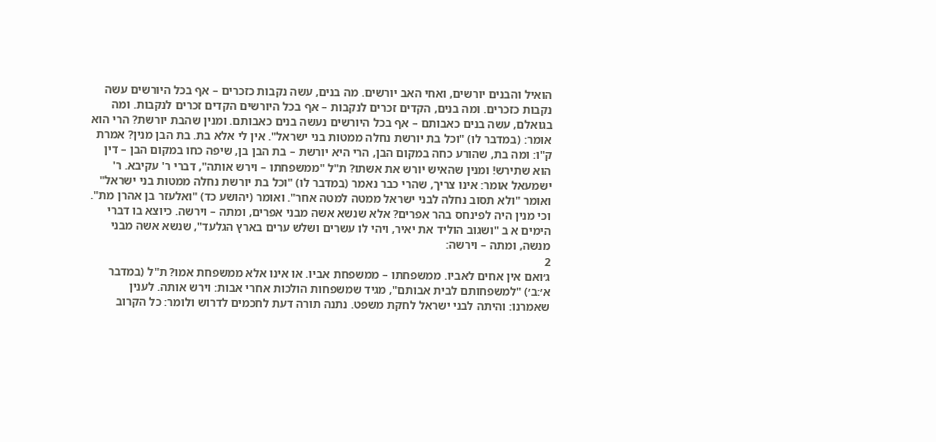הואיל והבנים יורשים, ואחי האב יורשים. מה בנים, עשה נקבות כזכרים – אף בכל היורשים עשה נקבות כזכרים. ומה בנים, הקדים זכרים לנקבות – אף בכל היורשים הקדים זכרים לנקבות. ומה בגואלם, עשה בנים כאבותם – אף בכל היורשים נעשה בנים כאבותם. ומנין שהבת יורשת? הרי הוא אומר: (במדבר לו) "וכל בת יורשת נחלה ממטות בני ישראל". אין לי אלא בת. בת הבן מנין? אמרת ק"ו: ומה בת, שהורע כחה במקום הבן, הרי היא יורשת – בת הבן בן, שיפה כחו במקום הבן – דין הוא שתירש! ומנין שהאיש יורש את אשתו? ת"ל "ממשפחתו – וירש אותה", דברי ר' עקיבא. ר' ישמעאל אומר: אינו צריך, שהרי כבר נאמר (במדבר לו) "וכל בת יורשת נחלה ממטות בני ישראל" ואומר "ולא תסוב נחלה לבני ישראל ממטה למטה אחר". ואומר (יהושע כד) "ואלעזר בן אהרן מת". וכי מנין היה לפינחס בהר אפרים? אלא שנשא אשה מבני אפרים, ומתה – וירשה. כיוצא בו דברי הימים א ב "ושגוב הוליד את יאיר, ויהי לו עשרים ושלש ערים בארץ הגלעד", שנשא אשה מבני מנשה, ומתה – וירשה:
2
ג׳ואם אין אחים לאביו. ממשפחתו – ממשפחת אביו. או אינו אלא ממשפחת אמו? ת"ל (במדבר א׳:ב׳) "למשפחותם לבית אבותם", מגיד שמשפחות הולכות אחרי אבות: וירש אותה. לענין שאמרנו: והיתה לבני ישראל לחקת משפט. נתנה תורה דעת לחכמים לדרוש ולומר: כל הקרוב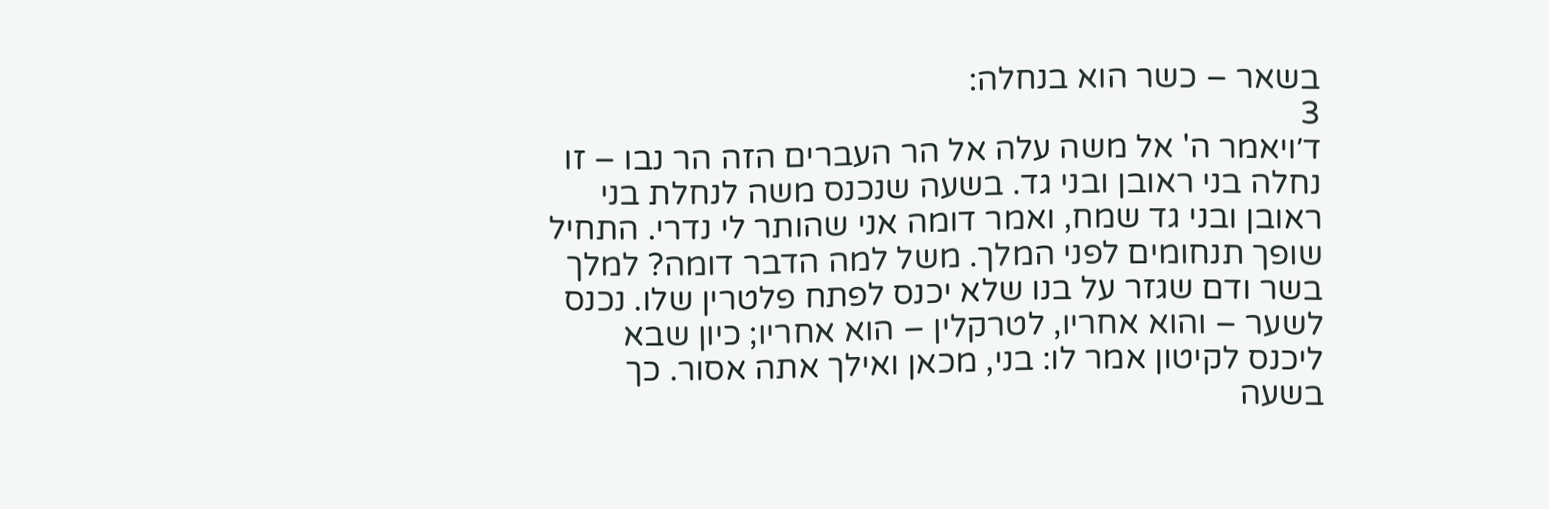בשאר – כשר הוא בנחלה:
3
ד׳ויאמר ה' אל משה עלה אל הר העברים הזה הר נבו – זו נחלה בני ראובן ובני גד. בשעה שנכנס משה לנחלת בני ראובן ובני גד שמח, ואמר דומה אני שהותר לי נדרי. התחיל שופך תנחומים לפני המלך. משל למה הדבר דומה? למלך בשר ודם שגזר על בנו שלא יכנס לפתח פלטרין שלו. נכנס לשער – והוא אחריו, לטרקלין – הוא אחריו; כיון שבא ליכנס לקיטון אמר לו: בני, מכאן ואילך אתה אסור. כך בשעה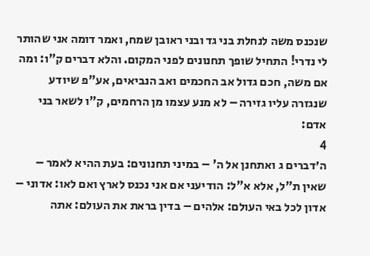שנכנס משה לנחלת בני גד ובני ראובן שמח, ואמר דומה אני שהותר לי נדרי! התחיל שופך תחנונים לפני המקום. והלא דברים ק"ו: ומה אם משה, חכם גדול אב החכמים ואב הנביאים, אע"פ שיודע שנגזרה עליו גזירה – לא מנע עצמו מן הרחמים, ק"ו לשאר בני אדם:
4
ה׳דברים ג ואתחנן אל ה' – במיני תחנונים: בעת ההיא לאמר – שאין ת"ל, אלא א"ל: הודיעני אם אני נכנס לארץ ואם לאו: אדוני – אדון לכל באי העולם: אלהים – בדין בראת את העולם: אתה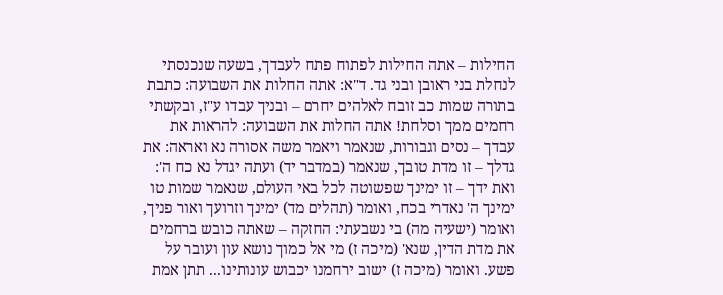החילות – אתה החילות לפתוח פתח לעבדך, בשעה שנכנסתי לנחלת בני ראובן ובני גד. ד"א: אתה החלות את השבועה: כתבת בתורה שמות כב זובח לאלהים יחרם – ובניך עבדו ע"ז, ובקשתי רחמים ממך וסלחת! אתה החלות את השבועה: להראות את עבדך – נסים וגבורות, שנאמר ויאמר משה אסורה נא ואראה: את גדלך – זו מדת טובך, שנאמר (במדבר יד) ועתה יגדל נא כח ה': ואת ידך – זו ימינך שפשוטה לכל באי העולם, שנאמר שמות טו ימינך ה' נאדרי בכח, ואומר (תהלים מד) ימינך וזרועך ואור פניך, ואומר (ישעיה מה) בי נשבעתי: החזקה – שאתה כובש ברחמים את מדת הדין, שנא' (מיכה ז) מי אל כמוך נושא עון ועובר על פשע. ואומר (מיכה ז) ישוב ירחמנו יכבוש עונותינו... תתן אמת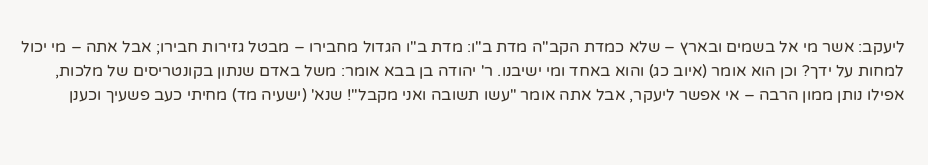ליעקב: אשר מי אל בשמים ובארץ – שלא כמדת הקב"ה מדת ב"ו: מדת ב"ו הגדול מחבירו – מבטל גזירות חבירו; אבל אתה – מי יכול למחות על ידך? וכן הוא אומר (איוב כג) והוא באחד ומי ישיבנו. ר' יהודה בן בבא אומר: משל באדם שנתון בקונטריסים של מלכות, אפילו נותן ממון הרבה – אי אפשר ליעקר, אבל אתה אומר "עשו תשובה ואני מקבל"! שנא' (ישעיה מד) מחיתי כעב פשעיך וכענן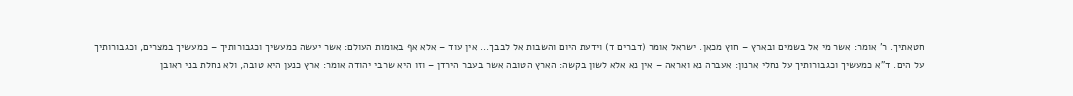חטאתיך. ר' אומר: אשר מי אל בשמים ובארץ – חוץ מכאן. ישראל אומר (דברים ד) וידעת היום והשבות אל לבבך... אין עוד – אלא אף באומות העולם: אשר יעשה כמעשיך וכגבורותיך – כמעשיך במצרים, וכגבורותיך על הים. ד"א כמעשיך וכגבורותיך על נחלי ארנון: אעברה נא ואראה – אין נא אלא לשון בקשה: הארץ הטובה אשר בעבר הירדן – וזו היא שרבי יהודה אומר: ארץ כנען היא טובה, ולא נחלת בני ראובן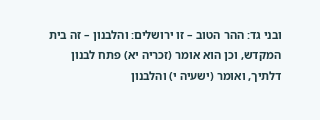ובני גד: ההר הטוב – זו ירושלים: והלבנון – זה בית המקדש, וכן הוא אומר (זכריה יא) פתח לבנון דלתיך, ואומר (ישעיה י) והלבנון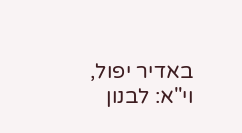באדיר יפול, וי"א: לבנון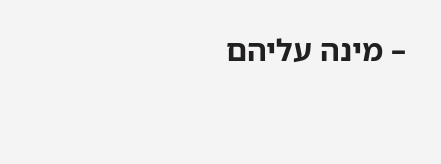– מינה עליהם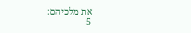את מלכיהם:
5